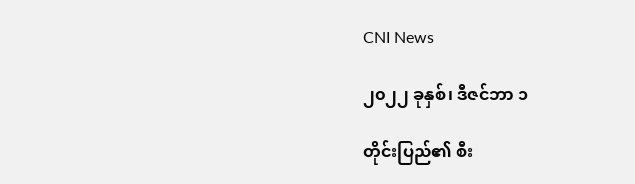CNI News

၂၀၂၂ ခုနှစ်၊ ဒီဇင်ဘာ ၁

တိုင်းပြည်၏ စီး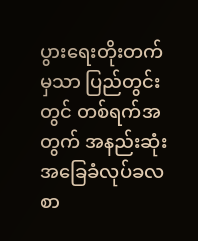ပွားရေးတိုးတက်မှသာ ပြည်တွင်းတွင် တစ်ရက်အတွက် အနည်းဆုံး အခြေခံလုပ်ခလစာ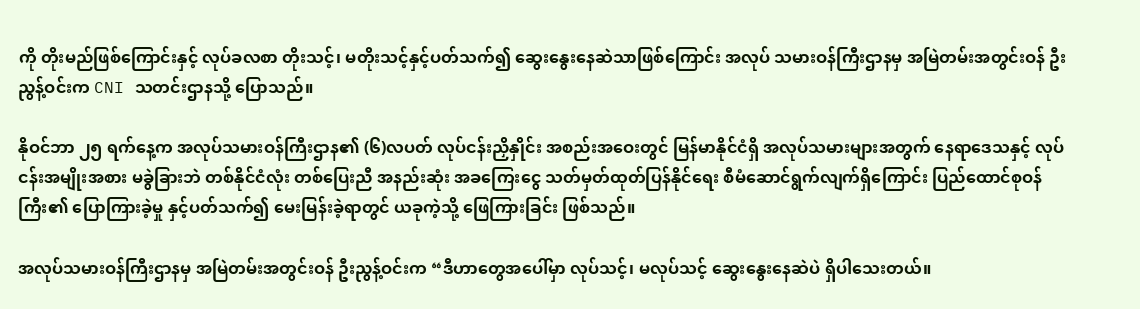ကို တိုးမည်ဖြစ်ကြောင်းနှင့် လုပ်ခလစာ တိုးသင့်၊ မတိုးသင့်နှင့်ပတ်သက်၍ ဆွေးနွေးနေဆဲသာဖြစ်ကြောင်း အလုပ် သမားဝန်ကြီးဌာနမှ အမြဲတမ်းအတွင်းဝန် ဦးညွန့်ဝင်းက CNI သတင်းဌာနသို့ ပြောသည်။

နိုဝင်ဘာ ၂၅ ရက်နေ့က အလုပ်သမားဝန်ကြီးဌာန၏ (၆)လပတ် လုပ်ငန်းညှိနှိုင်း အစည်းအဝေးတွင် မြန်မာနိုင်ငံရှိ အလုပ်သမားများအတွက် နေရာဒေသနှင့် လုပ်ငန်းအမျိုးအစား မခွဲခြားဘဲ တစ်နိုင်ငံလုံး တစ်ပြေးညီ အနည်းဆုံး အခကြေးငွေ သတ်မှတ်ထုတ်ပြန်နိုင်ရေး စီမံဆောင်ရွက်လျက်ရှိကြောင်း ပြည်ထောင်စုဝန်ကြီး၏ ပြောကြားခဲ့မှု နှင့်ပတ်သက်၍ မေးမြန်းခဲ့ရာတွင် ယခုကဲ့သို့ ဖြေကြားခြင်း ဖြစ်သည်။

အလုပ်သမားဝန်ကြီးဌာနမှ အမြဲတမ်းအတွင်းဝန် ဦးညွန့်ဝင်းက “ဒီဟာတွေအပေါ်မှာ လုပ်သင့်၊ မလုပ်သင့် ဆွေးနွေးနေဆဲပဲ ရှိပါသေးတယ်။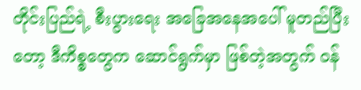တိုင်းပြည်ရဲ့ စီးပွားရေး အခြေအနေအပေါ် မူတည်ပြီးတော့ ဒီကိစ္စတွေက ဆောင်ရွက်မှာ ဖြစ်တဲ့အတွက် ဝန်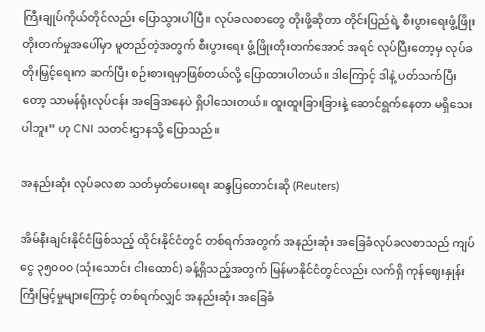ကြီးချုပ်ကိုယ်တိုင်လည်း ပြောသွားပါပြီ။ လုပ်ခလစာတွေ တိုးဖို့ဆိုတာ တိုင်းပြည်ရဲ့ စီးပွားရေးဖွံ့ဖြိုးတိုးတက်မှုအပေါ်မှာ မူတည်တဲ့အတွက် စီးပွားရေး ဖွံ့ဖြိုးတိုးတက်အောင် အရင် လုပ်ပြီးတော့မှ လုပ်ခတိုးမြှင့်ရေးက ဆက်ပြီး စဉ်းစားရမှာဖြစ်တယ်လို့ ပြောထားပါတယ်။ ဒါကြောင့် ဒါနဲ့ ပတ်သက်ပြီးတော့ သာမန်ရုံးလုပ်ငန်း အခြေအနေပဲ ရှိပါသေးတယ်။ ထူးထူးခြားခြားနဲ့ ဆောင်ရွက်နေတာ မရှိသေးပါဘူး” ဟု CNI သတင်းဌာနသို့ ပြောသည်။

အနည်းဆုံး လုပ်ခလစာ သတ်မှတ်ပေးရေး ဆန္ဒပြတောင်းဆို (Reuters)

အိမ်နီးချင်းနိုင်ငံဖြစ်သည့် ထိုင်းနိုင်ငံတွင် တစ်ရက်အတွက် အနည်းဆုံး အခြေခံလုပ်ခလစာသည် ကျပ်ငွေ ၃၅၀၀၀ (သုံးသောင်း ငါးထောင်) ခန့်ရှိသည့်အတွက် မြန်မာနိုင်ငံတွင်လည်း လက်ရှိ ကုန်ဈေးနှုန်း ကြီးမြင့်မှုများကြောင့် တစ်ရက်လျှင် အနည်းဆုံး အခြေခံ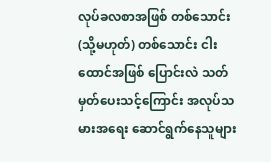လုပ်ခလစာအဖြစ် တစ်သောင်း(သို့မဟုတ်) တစ်သောင်း ငါးထောင်အဖြစ် ပြောင်းလဲ သတ်မှတ်ပေးသင့်ကြောင်း အလုပ်သမားအရေး ဆောင်ရွက်နေသူများ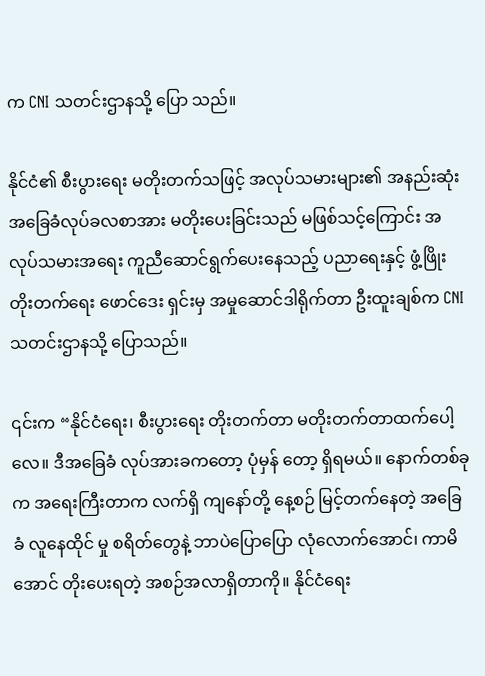က CNI သတင်းဌာနသို့ ပြော သည်။

နိုင်ငံ၏ စီးပွားရေး မတိုးတက်သဖြင့် အလုပ်သမားများ၏ အနည်းဆုံး အခြေခံလုပ်ခလစာအား မတိုးပေးခြင်းသည် မဖြစ်သင့်ကြောင်း အလုပ်သမားအရေး ကူညီဆောင်ရွက်ပေးနေသည့် ပညာ‌ရေးနှင့် ဖွံ့ဖြိုးတိုးတက်ရေး ဖောင်ဒေး ရှင်းမှ အမှုဆောင်ဒါရိုက်တာ ဦးထူးချစ်က CNI သတင်းဌာနသို့ ပြောသည်။

၎င်းက “နိုင်ငံရေး၊ စီးပွားရေး တိုးတက်တာ မတိုးတက်တာထက်ပေါ့လေ။ ဒီအခြေခံ လုပ်အားခကတော့ ပုံမှန် တော့ ရှိရမယ်။ နောက်တစ်ခုက အရေးကြီးတာက လက်ရှိ ကျနော်တို့ နေ့စဉ် မြင့်တက်နေတဲ့ အခြေခံ လူနေထိုင် မှု စရိတ်တွေနဲ့ ဘာပဲပြောပြော လုံလောက်အောင်၊ ကာမိအောင် တိုးပေးရတဲ့ အစဉ်အလာရှိတာကို။ နိုင်ငံရေး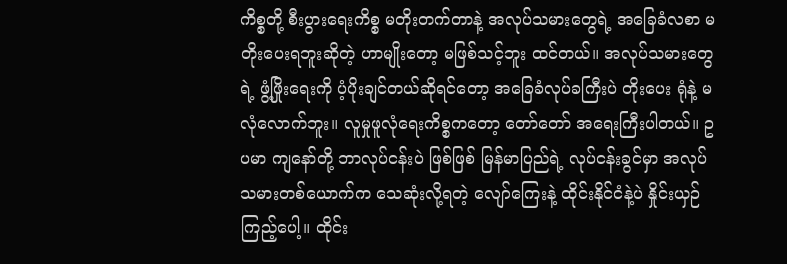ကိစ္စတို့ စီးပွားရေးကိစ္စ မတိုးတက်တာနဲ့ အလုပ်သမားတွေရဲ့ အခြေခံလစာ မတိုးပေးရဘူးဆိုတဲ့ ဟာမျိုးတော့ မဖြစ်သင့်ဘူး ထင်တယ်။ အလုပ်သမားတွေရဲ့ ဖွံ့ဖြိုးရေးကို ပံ့ပိုးချင်တယ်ဆိုရင်တော့ အခြေခံလုပ်ခကြီးပဲ တိုးပေး ရုံနဲ့ မလုံလောက်ဘူး။ လူမှုဖူလုံရေးကိစ္စကတော့ တော်တော် အရေးကြီးပါတယ်။ ဥပမာ ကျနော်တို့ ဘာလုပ်ငန်းပဲ ဖြစ်ဖြစ် မြန်မာပြည်ရဲ့ လုပ်ငန်းခွင်မှာ အလုပ်သမားတစ်ယောက်က သေဆုံးလို့ရတဲ့ လျော်ကြေးနဲ့ ထိုင်းနိုင်ငံနဲ့ပဲ နှိုင်းယှဉ်ကြည့်ပေါ့။ ထိုင်း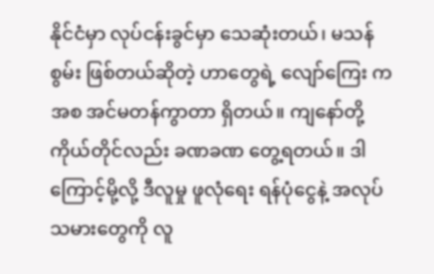နိုင်ငံမှာ လုပ်ငန်းခွင်မှာ သေဆုံးတယ်၊ မသန်စွမ်း ဖြစ်တယ်ဆိုတဲ့ ဟာတွေရဲ့ လျော်ကြေး ကအစ အင်မတန်ကွာတာ ရှိတယ်။ ကျနော်တို့ ကိုယ်တိုင်လည်း ခဏခဏ တွေ့ရတယ်။ ဒါကြောင့်မို့လို့ ဒီလူမှု ဖူလုံရေး ရန်ပုံငွေနဲ့ အလုပ်သမားတွေကို လူ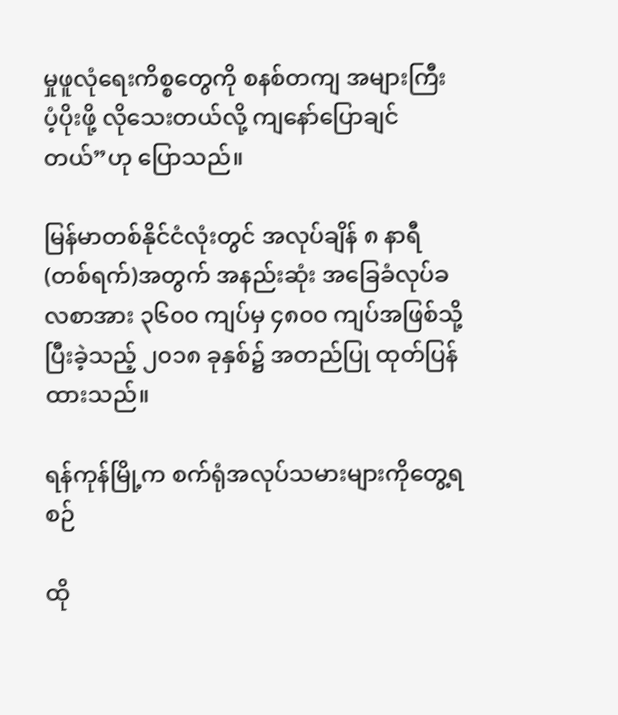မှုဖူလုံရေးကိစ္စတွေကို စနစ်တကျ အများကြီး ပံ့ပိုးဖို့ လိုသေးတယ်လို့ ကျနော်ပြောချင်တယ်”ဟု ပြောသည်။

မြန်မာတစ်နိုင်ငံလုံးတွင် အလုပ်ချိန် ၈ နာရီ (တစ်ရက်)အတွက် အနည်းဆုံး အခြေခံလုပ်ခလစာအား ၃၆၀၀ ကျပ်မှ ၄၈၀၀ ကျပ်အဖြစ်သို့ ပြီးခဲ့သည့် ၂၀၁၈ ခုနှစ်၌ အတည်ပြု ထုတ်ပြန်ထားသည်။

ရန်ကုန်မြို့က စက်ရုံအလုပ်သမားများကိုတွေ့ရစဉ်

ထို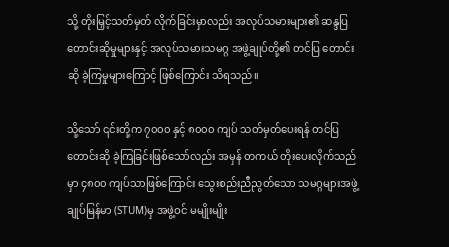သို့ တိုးမြှင့်သတ်မှတ် လိုက်ခြင်းမှာလည်း အလုပ်သမားများ၏ ဆန္ဒပြ တောင်းဆိုမှုများနှင့် အလုပ်သမားသမဂ္ဂ အဖွဲ့ချုပ်တို့၏ တင်ပြ တောင်းဆို ခဲ့ကြမှုများကြောင့် ဖြစ်ကြောင်း သိရသည်။

သို့သော် ၎င်းတို့က ၇၀၀၀ နှင့် ၈၀၀၀ ကျပ် သတ်မှတ်ပေးရန် တင်ပြတောင်းဆို ခဲ့ကြခြင်းဖြစ်သော်လည်း အမှန် တကယ် တိုးပေးလိုက်သည်မှာ ၄၈၀၀ ကျပ်သာဖြစ်ကြောင်း သွေးစည်းညီညွတ်သော သမဂ္ဂများအဖွဲ့ချုပ်မြန်မာ (STUM)မှ အဖွဲ့ဝင် မမျိုးမျိုး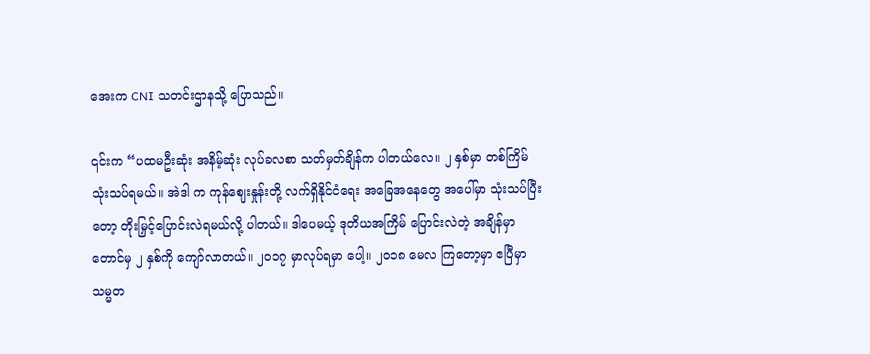အေးက CNI သတင်းဌာနသို့ ပြောသည်။

၎င်းက “ပထမဦးဆုံး အနိမ့်ဆုံး လုပ်ခလစာ သတ်မှတ်ချိန်က ပါတယ်လေ။ ၂ နှစ်မှာ တစ်ကြိမ် သုံးသပ်ရမယ်။ အဲဒါ က ကုန်ဈေးနှုန်းတို့ လက်ရှိနိုင်ငံရေး အခြေအနေတွေ အပေါ်မှာ သုံးသပ်ပြီးတော့ တိုးမြှင့်ပြောင်းလဲရမယ်လို့ ပါတယ်။ ဒါပေမယ့် ဒုတိယအကြိမ် ပြောင်းလဲတဲ့ အချိန်မှာတောင်မှ ၂ နှစ်ကို ကျော်လာတယ်။ ၂၀၁၇ မှာလုပ်ရမှာ ပေါ့။ ၂၀၁၈ မေလ ကြတော့မှာ ဧပြီမှာ သမ္မတ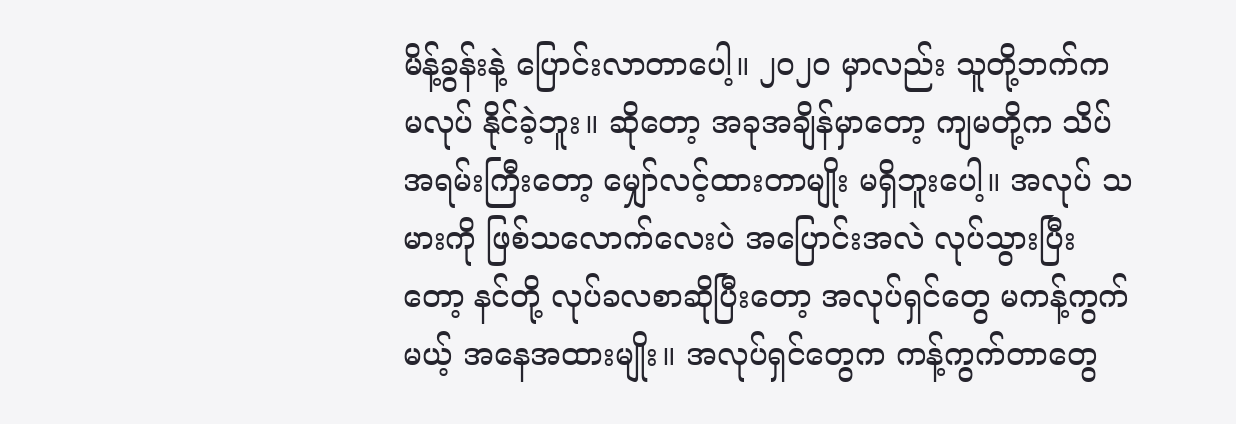မိန့်ခွန်းနဲ့ ပြောင်းလာတာပေါ့။ ၂၀၂၀ မှာလည်း သူတို့ဘက်က မလုပ် နိုင်ခဲ့ဘူး။ ဆိုတော့ အခုအချိန်မှာတော့ ကျမတို့က သိပ်အရမ်းကြီးတော့ မျှော်လင့်ထားတာမျိုး မရှိဘူးပေါ့။ အလုပ် သမားကို ဖြစ်သလောက်လေးပဲ အပြောင်းအလဲ လုပ်သွားပြီးတော့ နင်တို့ လုပ်ခလစာဆိုပြီးတော့ အလုပ်ရှင်တွေ မကန့်ကွက်မယ့် အနေအထားမျိုး။ အလုပ်ရှင်တွေက ကန့်ကွက်တာတွေ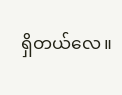ရှိတယ်လေ။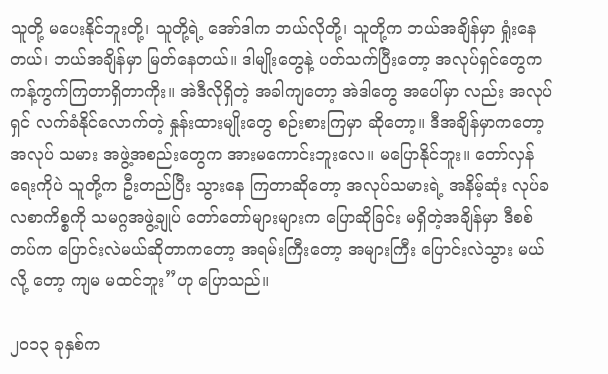သူတို့ မပေးနိုင်ဘူးတို့၊ သူတို့ရဲ့ အော်ဒါက ဘယ်လိုတို့၊ သူတို့က ဘယ်အချိန်မှာ ရှုံးနေတယ်၊ ဘယ်အချိန်မှာ မြတ်နေတယ်။ ဒါမျိုးတွေနဲ့ ပတ်သက်ပြီးတော့ အလုပ်ရှင်တွေက ကန့်ကွက်ကြတာရှိတာကိုး။ အဲဒီလိုရှိတဲ့ အခါကျတော့ အဲဒါတွေ အပေါ်မှာ လည်း အလုပ်ရှင် လက်ခံနိုင်လောက်တဲ့ နှုန်းထားမျိုးတွေ စဉ်းစားကြမှာ ဆိုတော့။ ဒီအချိန်မှာကတော့ အလုပ် သမား အဖွဲ့အစည်းတွေက အားမကောင်းဘူးလေ။ မပြောနိုင်ဘူး။ တော်လှန်ရေးကိုပဲ သူတို့က ဦးတည်ပြီး သွားနေ ကြတာဆိုတော့ အလုပ်သမားရဲ့ အနိမ့်ဆုံး လုပ်ခလစာကိစ္စကို သမဂ္ဂအဖွဲ့ချုပ် တော်တော်များများက ပြောဆိုခြင်း မရှိတဲ့အချိန်မှာ ဒီစစ်တပ်က ပြောင်းလဲမယ်ဆိုတာကတော့ အရမ်းကြီးတော့ အများကြီး ပြောင်းလဲသွား မယ်လို့ တော့ ကျမ မထင်ဘူး”ဟု ပြောသည်။

၂၀၁၃ ခုနှစ်က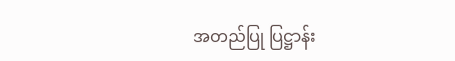အတည်ပြု ပြဋ္ဌာန်း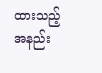ထားသည့် အနည်း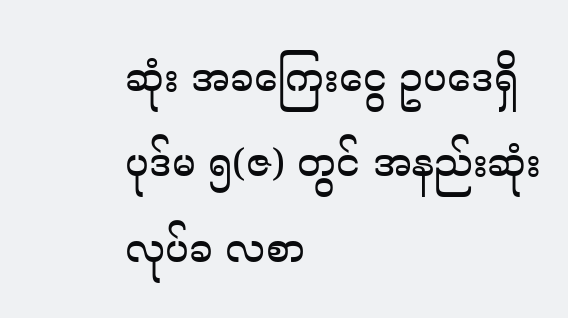ဆုံး အခကြေးငွေ ဥပဒေရှိ ပုဒ်မ ၅(ဇ) တွင် အနည်းဆုံး လုပ်ခ လစာ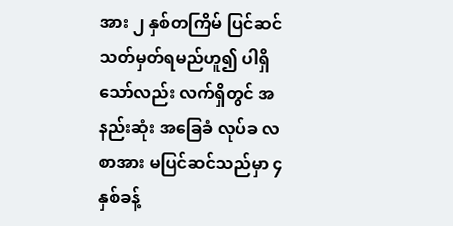အား ၂ နှစ်တကြိမ် ပြင်ဆင်သတ်မှတ်ရမည်ဟူ၍ ပါရှိသော်လည်း လက်ရှိတွင် အနည်းဆုံး အခြေခံ လုပ်ခ လစာအား မပြင်ဆင်သည်မှာ ၄ နှစ်ခန့်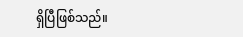ရှိပြီဖြစ်သည်။